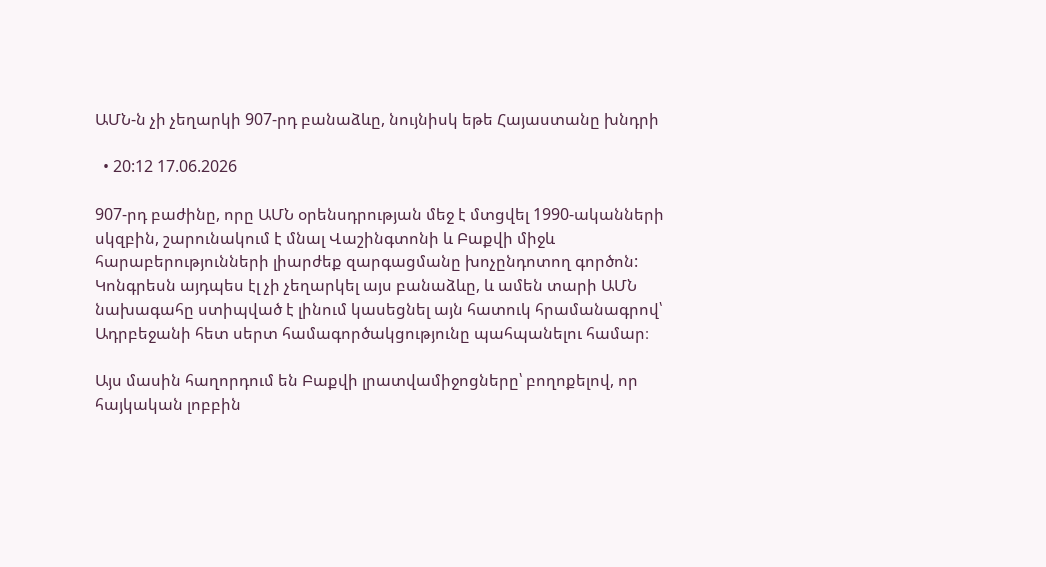ԱՄՆ-ն չի չեղարկի 907-րդ բանաձևը, նույնիսկ եթե Հայաստանը խնդրի

  • 20:12 17.06.2026

907-րդ բաժինը, որը ԱՄՆ օրենսդրության մեջ է մտցվել 1990-ականների սկզբին, շարունակում է մնալ Վաշինգտոնի և Բաքվի միջև հարաբերությունների լիարժեք զարգացմանը խոչընդոտող գործոն: Կոնգրեսն այդպես էլ չի չեղարկել այս բանաձևը, և ամեն տարի ԱՄՆ նախագահը ստիպված է լինում կասեցնել այն հատուկ հրամանագրով՝ Ադրբեջանի հետ սերտ համագործակցությունը պահպանելու համար։

Այս մասին հաղորդում են Բաքվի լրատվամիջոցները՝ բողոքելով, որ հայկական լոբբին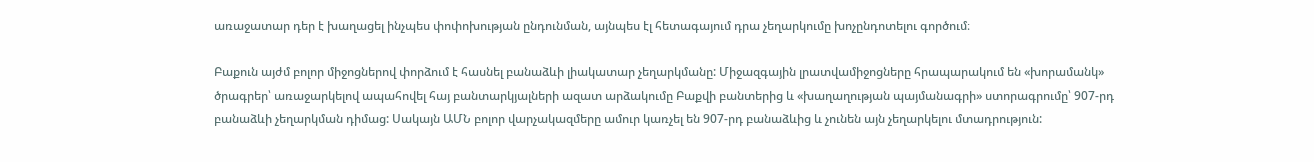առաջատար դեր է խաղացել ինչպես փոփոխության ընդունման, այնպես էլ հետագայում դրա չեղարկումը խոչընդոտելու գործում։

Բաքուն այժմ բոլոր միջոցներով փորձում է հասնել բանաձևի լիակատար չեղարկմանը: Միջազգային լրատվամիջոցները հրապարակում են «խորամանկ» ծրագրեր՝ առաջարկելով ապահովել հայ բանտարկյալների ազատ արձակումը Բաքվի բանտերից և «խաղաղության պայմանագրի» ստորագրումը՝ 907-րդ բանաձևի չեղարկման դիմաց: Սակայն ԱՄՆ բոլոր վարչակազմերը ամուր կառչել են 907-րդ բանաձևից և չունեն այն չեղարկելու մտադրություն: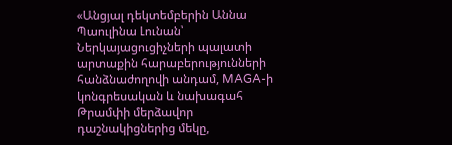«Անցյալ դեկտեմբերին Աննա Պաուլինա Լունան՝ Ներկայացուցիչների պալատի արտաքին հարաբերությունների հանձնաժողովի անդամ, MAGA-ի կոնգրեսական և նախագահ Թրամփի մերձավոր դաշնակիցներից մեկը,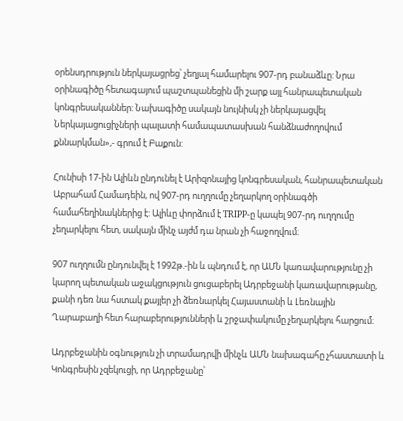օրենսդրություն ներկայացրեց՝ չեղյալ համարելու 907-րդ բանաձևը: Նրա օրինագիծը հետագայում պաշտպանեցին մի շարք այլ հանրապետական կոնգրեսականներ: Նախագիծը սակայն նույնիսկ չի ներկայացվել Ներկայացուցիչների պալատի համապատասխան հանձնաժողովում քննարկման»,- գրում է Բաքուն:

Հունիսի 17-ին Ալիևն ընդունել է Արիզոնայից կոնգրեսական, հանրապետական Աբրահամ Համադեին, ով 907-րդ ուղղումը չեղարկող օրինագծի համահեղինակներից է: Ալիևը փորձում է TRIPP-ը կապել 907-րդ ուղղումը չեղարկելու հետ, սակայն մինչ այժմ դա նրան չի հաջողվում։

907 ուղղումն ընդունվել է 1992թ.-ին և պնդում է, որ ԱՄՆ կառավարությունը չի կարող պետական աջակցություն ցուցաբերել Ադրբեջանի կառավարությանը, քանի դեռ նա հստակ քայլեր չի ձեռնարկել Հայաստանի և Լեռնային Ղարաբաղի հետ հարաբերությունների և շրջափակումը չեղարկելու հարցում։

Ադրբեջանին օգնություն չի տրամադրվի մինչև ԱՄՆ նախագահը չհաստատի և Կոնգրեսին չզեկուցի, որ Ադրբեջանը՝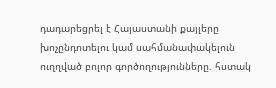դադարեցրել է Հայաստանի քայլերը խոչընդոտելու կամ սահմանափակելուն ուղղված բոլոր գործողությունները. հստակ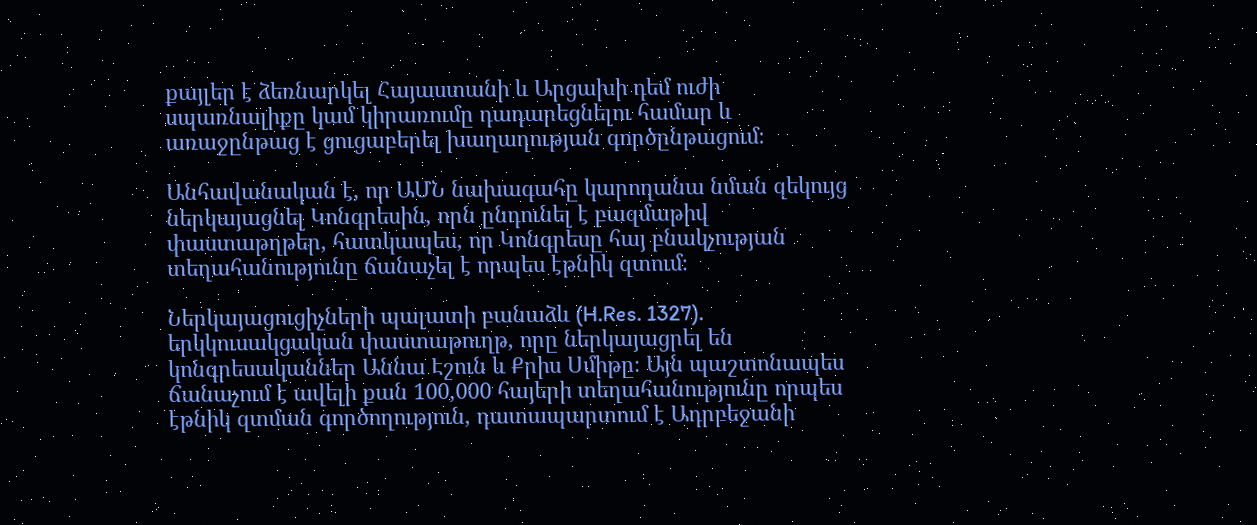քայլեր է ձեռնարկել Հայաստանի և Արցախի դեմ ուժի սպառնալիքը կամ կիրառումը դադարեցնելու համար և առաջընթաց է ցուցաբերել խաղաղության գործընթացում։

Անհավանական է, որ ԱՄՆ նախագահը կարողանա նման զեկույց ներկայացնել Կոնգրեսին, որն ընդունել է բազմաթիվ փաստաթղթեր, հատկապես, որ Կոնգրեսը հայ բնակչության տեղահանությունը ճանաչել է որպես էթնիկ զտում։

Ներկայացուցիչների պալատի բանաձև (H.Res. 1327). երկկուսակցական փաստաթուղթ, որը ներկայացրել են կոնգրեսականներ Աննա Էշուն և Քրիս Սմիթը։ Այն պաշտոնապես ճանաչում է ավելի քան 100,000 հայերի տեղահանությունը որպես էթնիկ զտման գործողություն, դատապարտում է Ադրբեջանի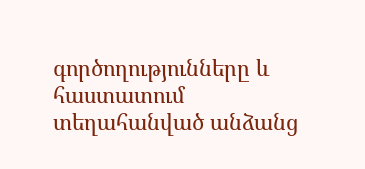գործողությունները և հաստատում տեղահանված անձանց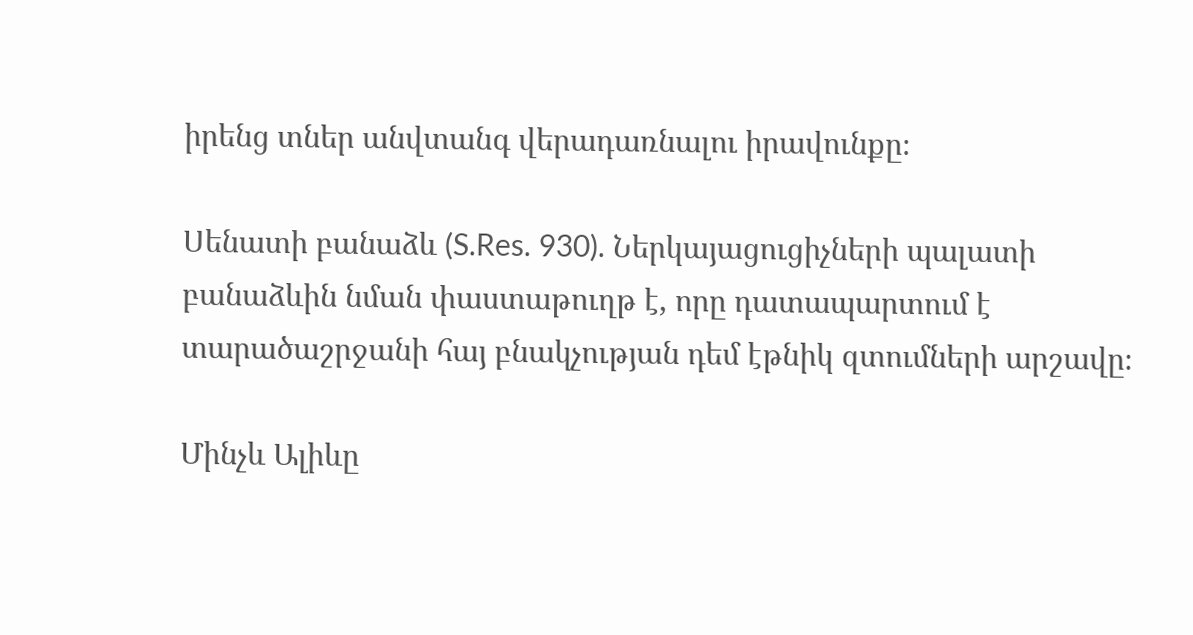իրենց տներ անվտանգ վերադառնալու իրավունքը։

Սենատի բանաձև (S.Res. 930). Ներկայացուցիչների պալատի բանաձևին նման փաստաթուղթ է, որը դատապարտում է տարածաշրջանի հայ բնակչության դեմ էթնիկ զտումների արշավը։

Մինչև Ալիևը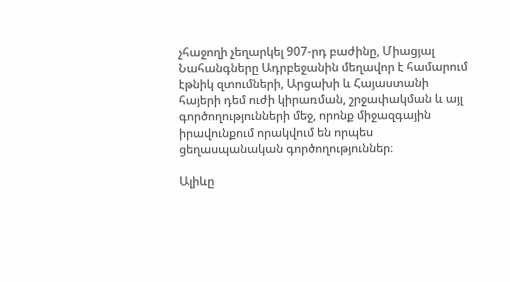չհաջողի չեղարկել 907-րդ բաժինը, Միացյալ Նահանգները Ադրբեջանին մեղավոր է համարում էթնիկ զտումների, Արցախի և Հայաստանի հայերի դեմ ուժի կիրառման, շրջափակման և այլ գործողությունների մեջ, որոնք միջազգային իրավունքում որակվում են որպես ցեղասպանական գործողություններ։

Ալիևը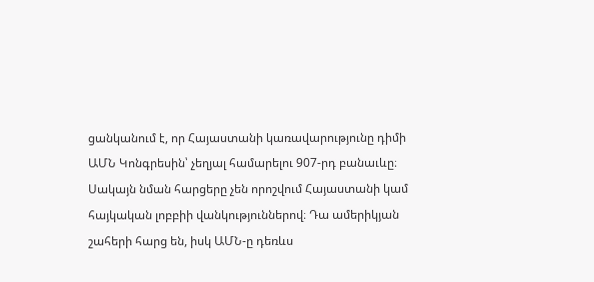ցանկանում է, որ Հայաստանի կառավարությունը դիմի ԱՄՆ Կոնգրեսին՝ չեղյալ համարելու 907-րդ բանաւևը։ Սակայն նման հարցերը չեն որոշվում Հայաստանի կամ հայկական լոբբիի վանկություններով։ Դա ամերիկյան շահերի հարց են, իսկ ԱՄՆ-ը դեռևս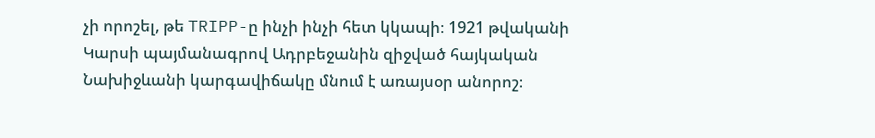չի որոշել, թե TRIPP-ը ինչի ինչի հետ կկապի։ 1921 թվականի Կարսի պայմանագրով Ադրբեջանին զիջված հայկական Նախիջևանի կարգավիճակը մնում է առայսօր անորոշ։